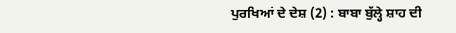ਪੁਰਖਿਆਂ ਦੇ ਦੇਸ਼ (2) : ਬਾਬਾ ਬੁੱਲ੍ਹੇ ਸ਼ਾਹ ਦੀ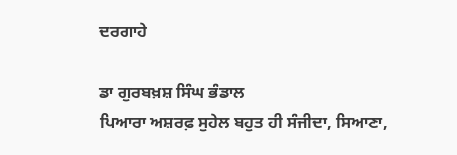ਦਰਗਾਹੇ

ਡਾ ਗੁਰਬਖ਼ਸ਼ ਸਿੰਘ ਭੰਡਾਲ
ਪਿਆਰਾ ਅਸ਼ਰਫ਼ ਸੁਹੇਲ ਬਹੁਤ ਹੀ ਸੰਜੀਦਾ, ਸਿਆਣਾ,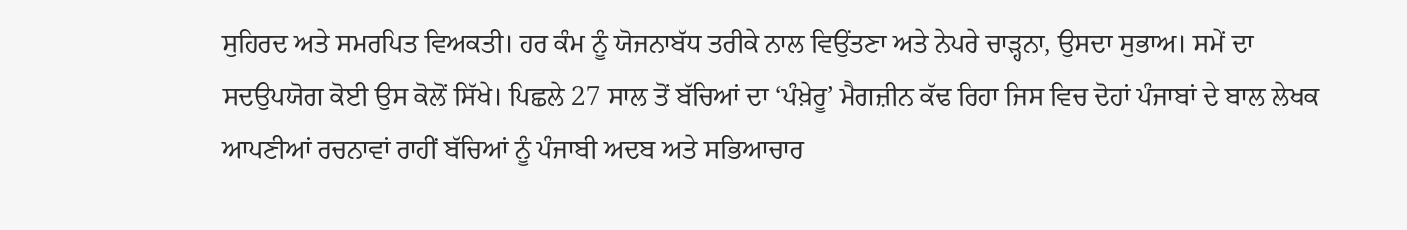ਸੁਹਿਰਦ ਅਤੇ ਸਮਰਪਿਤ ਵਿਅਕਤੀ। ਹਰ ਕੰਮ ਨੂੰ ਯੋਜਨਾਬੱਧ ਤਰੀਕੇ ਨਾਲ ਵਿਉਂਤਣਾ ਅਤੇ ਨੇਪਰੇ ਚਾੜ੍ਹਨਾ, ਉਸਦਾ ਸੁਭਾਅ। ਸਮੇਂ ਦਾ ਸਦਉਪਯੋਗ ਕੋਈ ਉਸ ਕੋਲੋਂ ਸਿੱਖੇ। ਪਿਛਲੇ 27 ਸਾਲ ਤੋਂ ਬੱਚਿਆਂ ਦਾ ‘ਪੰਖ਼ੇਰੂ’ ਮੈਗਜ਼ੀਨ ਕੱਢ ਰਿਹਾ ਜਿਸ ਵਿਚ ਦੋਹਾਂ ਪੰਜਾਬਾਂ ਦੇ ਬਾਲ ਲੇਖਕ ਆਪਣੀਆਂ ਰਚਨਾਵਾਂ ਰਾਹੀਂ ਬੱਚਿਆਂ ਨੂੰ ਪੰਜਾਬੀ ਅਦਬ ਅਤੇ ਸਭਿਆਚਾਰ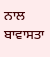ਨਾਲ ਬਾਵਾਸਤਾ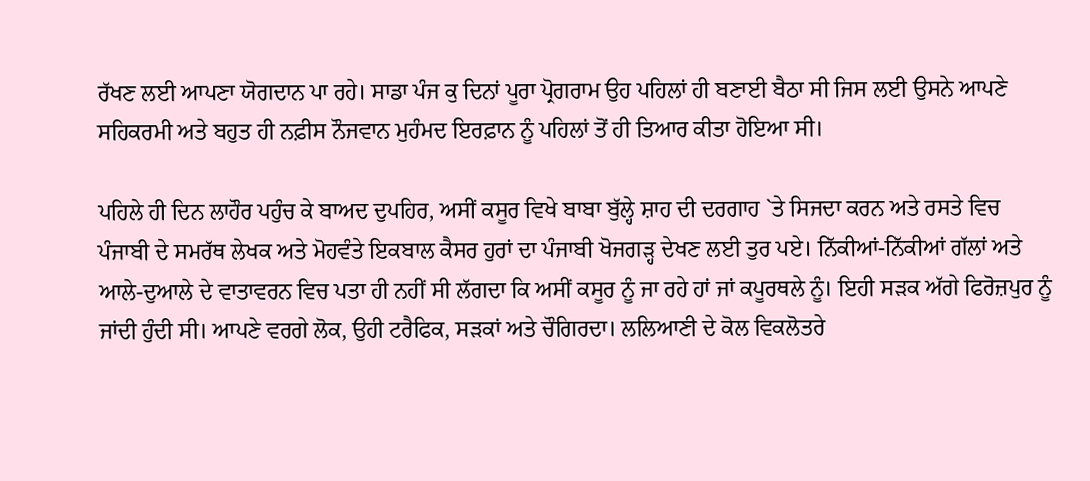ਰੱਖਣ ਲਈ ਆਪਣਾ ਯੋਗਦਾਨ ਪਾ ਰਹੇ। ਸਾਡਾ ਪੰਜ ਕੁ ਦਿਨਾਂ ਪੂਰਾ ਪ੍ਰੋਗਰਾਮ ਉਹ ਪਹਿਲਾਂ ਹੀ ਬਣਾਈ ਬੈਠਾ ਸੀ ਜਿਸ ਲਈ ਉਸਨੇ ਆਪਣੇ ਸਹਿਕਰਮੀ ਅਤੇ ਬਹੁਤ ਹੀ ਨਫ਼ੀਸ ਨੌਜਵਾਨ ਮੁਹੰਮਦ ਇਰਫ਼ਾਨ ਨੂੰ ਪਹਿਲਾਂ ਤੋਂ ਹੀ ਤਿਆਰ ਕੀਤਾ ਹੋਇਆ ਸੀ।

ਪਹਿਲੇ ਹੀ ਦਿਨ ਲਾਹੌਰ ਪਹੁੰਚ ਕੇ ਬਾਅਦ ਦੁਪਹਿਰ, ਅਸੀਂ ਕਸੂਰ ਵਿਖੇ ਬਾਬਾ ਬੁੱਲ੍ਹੇ ਸ਼ਾਹ ਦੀ ਦਰਗਾਹ `ਤੇ ਸਿਜਦਾ ਕਰਨ ਅਤੇ ਰਸਤੇ ਵਿਚ ਪੰਜਾਬੀ ਦੇ ਸਮਰੱਥ ਲੇਖਕ ਅਤੇ ਮੋਹਵੰਤੇ ਇਕਬਾਲ ਕੈਸਰ ਹੁਰਾਂ ਦਾ ਪੰਜਾਬੀ ਖੋਜਗੜ੍ਹ ਦੇਖਣ ਲਈ ਤੁਰ ਪਏ। ਨਿੱਕੀਆਂ-ਨਿੱਕੀਆਂ ਗੱਲਾਂ ਅਤੇ ਆਲੇ-ਦੁਆਲੇ ਦੇ ਵਾਤਾਵਰਨ ਵਿਚ ਪਤਾ ਹੀ ਨਹੀਂ ਸੀ ਲੱਗਦਾ ਕਿ ਅਸੀਂ ਕਸੂਰ ਨੂੰ ਜਾ ਰਹੇ ਹਾਂ ਜਾਂ ਕਪੂਰਥਲੇ ਨੂੰ। ਇਹੀ ਸੜਕ ਅੱਗੇ ਫਿਰੋਜ਼ਪੁਰ ਨੂੰ ਜਾਂਦੀ ਹੁੰਦੀ ਸੀ। ਆਪਣੇ ਵਰਗੇ ਲੋਕ, ਉਹੀ ਟਰੈਫਿਕ, ਸੜਕਾਂ ਅਤੇ ਚੌਗਿਰਦਾ। ਲਲਿਆਣੀ ਦੇ ਕੋਲ ਵਿਕਲੋਤਰੇ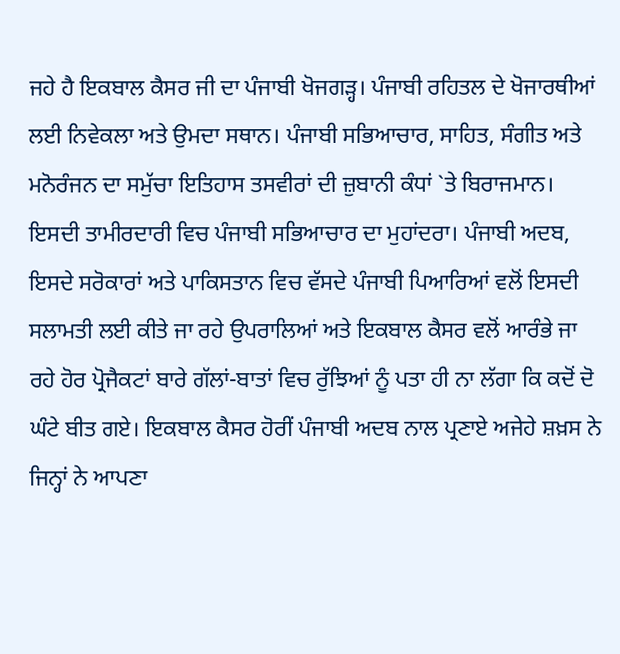ਜਹੇ ਹੈ ਇਕਬਾਲ ਕੈਸਰ ਜੀ ਦਾ ਪੰਜਾਬੀ ਖੋਜਗੜ੍ਹ। ਪੰਜਾਬੀ ਰਹਿਤਲ ਦੇ ਖੋਜਾਰਥੀਆਂ ਲਈ ਨਿਵੇਕਲਾ ਅਤੇ ਉਮਦਾ ਸਥਾਨ। ਪੰਜਾਬੀ ਸਭਿਆਚਾਰ, ਸਾਹਿਤ, ਸੰਗੀਤ ਅਤੇ ਮਨੋਰੰਜਨ ਦਾ ਸਮੁੱਚਾ ਇਤਿਹਾਸ ਤਸਵੀਰਾਂ ਦੀ ਜ਼ੁਬਾਨੀ ਕੰਧਾਂ `ਤੇ ਬਿਰਾਜਮਾਨ। ਇਸਦੀ ਤਾਮੀਰਦਾਰੀ ਵਿਚ ਪੰਜਾਬੀ ਸਭਿਆਚਾਰ ਦਾ ਮੁਹਾਂਦਰਾ। ਪੰਜਾਬੀ ਅਦਬ, ਇਸਦੇ ਸਰੋਕਾਰਾਂ ਅਤੇ ਪਾਕਿਸਤਾਨ ਵਿਚ ਵੱਸਦੇ ਪੰਜਾਬੀ ਪਿਆਰਿਆਂ ਵਲੋਂ ਇਸਦੀ ਸਲਾਮਤੀ ਲਈ ਕੀਤੇ ਜਾ ਰਹੇ ਉਪਰਾਲਿਆਂ ਅਤੇ ਇਕਬਾਲ ਕੈਸਰ ਵਲੋਂ ਆਰੰਭੇ ਜਾ ਰਹੇ ਹੋਰ ਪ੍ਰੋਜੈਕਟਾਂ ਬਾਰੇ ਗੱਲਾਂ-ਬਾਤਾਂ ਵਿਚ ਰੁੱਝਿਆਂ ਨੂੰ ਪਤਾ ਹੀ ਨਾ ਲੱਗਾ ਕਿ ਕਦੋਂ ਦੋ ਘੰਟੇ ਬੀਤ ਗਏ। ਇਕਬਾਲ ਕੈਸਰ ਹੋਰੀਂ ਪੰਜਾਬੀ ਅਦਬ ਨਾਲ ਪ੍ਰਣਾਏ ਅਜੇਹੇ ਸ਼ਖ਼ਸ ਨੇ ਜਿਨ੍ਹਾਂ ਨੇ ਆਪਣਾ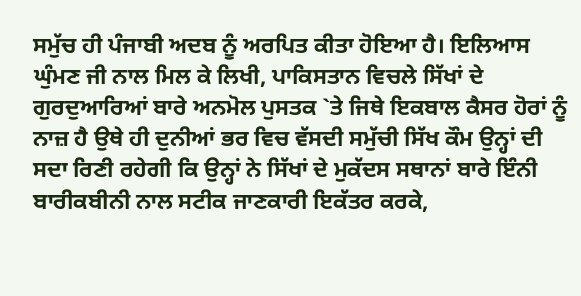ਸਮੁੱਚ ਹੀ ਪੰਜਾਬੀ ਅਦਬ ਨੂੰ ਅਰਪਿਤ ਕੀਤਾ ਹੋਇਆ ਹੈ। ਇਲਿਆਸ ਘੁੰਮਣ ਜੀ ਨਾਲ ਮਿਲ ਕੇ ਲਿਖੀ, ਪਾਕਿਸਤਾਨ ਵਿਚਲੇ ਸਿੱਖਾਂ ਦੇ ਗੁਰਦੁਆਰਿਆਂ ਬਾਰੇ ਅਨਮੋਲ ਪੁਸਤਕ `ਤੇ ਜਿਥੇ ਇਕਬਾਲ ਕੈਸਰ ਹੋਰਾਂ ਨੂੰ ਨਾਜ਼ ਹੈ ਉਥੇ ਹੀ ਦੁਨੀਆਂ ਭਰ ਵਿਚ ਵੱਸਦੀ ਸਮੁੱਚੀ ਸਿੱਖ ਕੌਮ ਉਨ੍ਹਾਂ ਦੀ ਸਦਾ ਰਿਣੀ ਰਹੇਗੀ ਕਿ ਉਨ੍ਹਾਂ ਨੇ ਸਿੱਖਾਂ ਦੇ ਮੁਕੱਦਸ ਸਥਾਨਾਂ ਬਾਰੇ ਇੰਨੀ ਬਾਰੀਕਬੀਨੀ ਨਾਲ ਸਟੀਕ ਜਾਣਕਾਰੀ ਇਕੱਤਰ ਕਰਕੇ,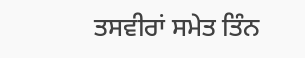ਤਸਵੀਰਾਂ ਸਮੇਤ ਤਿੰਨ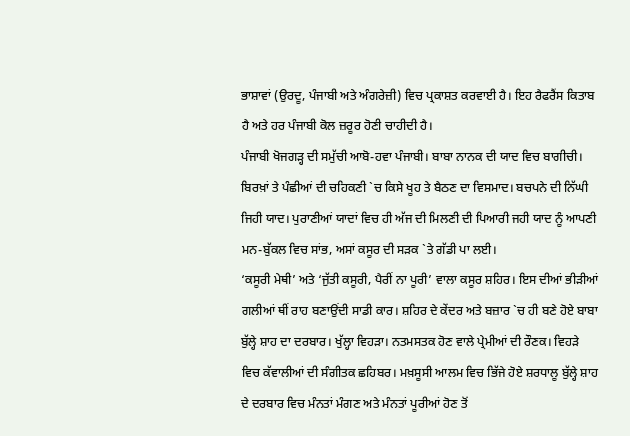ਭਾਸ਼ਾਵਾਂ (ਉਰਦੂ, ਪੰਜਾਬੀ ਅਤੇ ਅੰਗਰੇਜ਼ੀ) ਵਿਚ ਪ੍ਰਕਾਸ਼ਤ ਕਰਵਾਈ ਹੈ। ਇਹ ਰੈਫਰੈਂਸ ਕਿਤਾਬ ਹੈ ਅਤੇ ਹਰ ਪੰਜਾਬੀ ਕੋਲ ਜ਼ਰੂਰ ਹੋਣੀ ਚਾਹੀਦੀ ਹੈ।
ਪੰਜਾਬੀ ਖੋਜਗੜ੍ਹ ਦੀ ਸਮੁੱਚੀ ਆਬੋ-ਹਵਾ ਪੰਜਾਬੀ। ਬਾਬਾ ਨਾਨਕ ਦੀ ਯਾਦ ਵਿਚ ਬਾਗੀਚੀ। ਬਿਰਖ਼ਾਂ ਤੇ ਪੰਛੀਆਂ ਦੀ ਚਹਿਕਣੀ `ਚ ਕਿਸੇ ਖੂਹ ਤੇ ਬੈਠਣ ਦਾ ਵਿਸਮਾਦ। ਬਚਪਨੇ ਦੀ ਨਿੱਘੀ ਜਿਹੀ ਯਾਦ। ਪੁਰਾਣੀਆਂ ਯਾਦਾਂ ਵਿਚ ਹੀ ਅੱਜ ਦੀ ਮਿਲਣੀ ਦੀ ਪਿਆਰੀ ਜਹੀ ਯਾਦ ਨੂੰ ਆਪਣੀ ਮਨ-ਬੁੱਕਲ ਵਿਚ ਸਾਂਭ, ਅਸਾਂ ਕਸੂਰ ਦੀ ਸੜਕ `ਤੇ ਗੱਡੀ ਪਾ ਲਈ।
‘ਕਸੂਰੀ ਮੇਥੀ’ ਅਤੇ ‘ਜੁੱਤੀ ਕਸੂਰੀ, ਪੈਰੀਂ ਨਾ ਪੂਰੀ’ ਵਾਲਾ ਕਸੂਰ ਸ਼ਹਿਰ। ਇਸ ਦੀਆਂ ਭੀੜੀਆਂ ਗਲੀਆਂ ਥੀਂ ਰਾਹ ਬਣਾਉਂਦੀ ਸਾਡੀ ਕਾਰ। ਸ਼ਹਿਰ ਦੇ ਕੇਂਦਰ ਅਤੇ ਬਜ਼ਾਰ `ਚ ਹੀ ਬਣੇ ਹੋਏ ਬਾਬਾ ਬੁੱਲ੍ਹੇ ਸ਼ਾਹ ਦਾ ਦਰਬਾਰ। ਖੁੱਲ੍ਹਾ ਵਿਹੜਾ। ਨਤਮਸਤਕ ਹੋਣ ਵਾਲੇ ਪ੍ਰੇਮੀਆਂ ਦੀ ਰੌਣਕ। ਵਿਹੜੇ ਵਿਚ ਕੱਵਾਲੀਆਂ ਦੀ ਸੰਗੀਤਕ ਛਹਿਬਰ। ਮਖ਼ਸੂਸੀ ਆਲਮ ਵਿਚ ਭਿੱਜੇ ਹੋਏ ਸ਼ਰਧਾਲੂ ਬੁੱਲ੍ਹੇ ਸ਼ਾਹ ਦੇ ਦਰਬਾਰ ਵਿਚ ਮੰਨਤਾਂ ਮੰਗਣ ਅਤੇ ਮੰਨਤਾਂ ਪੂਰੀਆਂ ਹੋਣ ਤੋਂ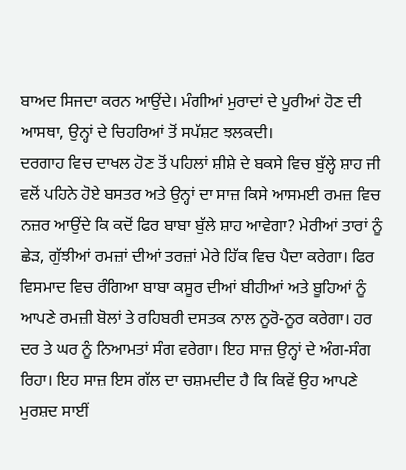ਬਾਅਦ ਸਿਜਦਾ ਕਰਨ ਆਉਂਦੇ। ਮੰਗੀਆਂ ਮੁਰਾਦਾਂ ਦੇ ਪੂਰੀਆਂ ਹੋਣ ਦੀ ਆਸਥਾ, ਉਨ੍ਹਾਂ ਦੇ ਚਿਹਰਿਆਂ ਤੋਂ ਸਪੱਸ਼ਟ ਝਲਕਦੀ।
ਦਰਗਾਹ ਵਿਚ ਦਾਖਲ ਹੋਣ ਤੋਂ ਪਹਿਲਾਂ ਸ਼ੀਸ਼ੇ ਦੇ ਬਕਸੇ ਵਿਚ ਬੁੱਲ੍ਹੇ ਸ਼ਾਹ ਜੀ ਵਲੋਂ ਪਹਿਨੇ ਹੋਏ ਬਸਤਰ ਅਤੇ ਉਨ੍ਹਾਂ ਦਾ ਸਾਜ਼ ਕਿਸੇ ਆਸਮਈ ਰਮਜ਼ ਵਿਚ ਨਜ਼ਰ ਆਉਂਦੇ ਕਿ ਕਦੋਂ ਫਿਰ ਬਾਬਾ ਬੁੱਲੇ ਸ਼ਾਹ ਆਵੇਗਾ? ਮੇਰੀਆਂ ਤਾਰਾਂ ਨੂੰ ਛੇੜ, ਗੁੱਝੀਆਂ ਰਮਜ਼ਾਂ ਦੀਆਂ ਤਰਜ਼ਾਂ ਮੇਰੇ ਹਿੱਕ ਵਿਚ ਪੈਦਾ ਕਰੇਗਾ। ਫਿਰ ਵਿਸਮਾਦ ਵਿਚ ਰੰਗਿਆ ਬਾਬਾ ਕਸੂਰ ਦੀਆਂ ਬੀਹੀਆਂ ਅਤੇ ਬੂਹਿਆਂ ਨੂੰ ਆਪਣੇ ਰਮਜ਼ੀ ਬੋਲਾਂ ਤੇ ਰਹਿਬਰੀ ਦਸਤਕ ਨਾਲ ਨੂਰੋ-ਨੂਰ ਕਰੇਗਾ। ਹਰ ਦਰ ਤੇ ਘਰ ਨੂੰ ਨਿਆਮਤਾਂ ਸੰਗ ਵਰੇਗਾ। ਇਹ ਸਾਜ਼ ਉਨ੍ਹਾਂ ਦੇ ਅੰਗ-ਸੰਗ ਰਿਹਾ। ਇਹ ਸਾਜ਼ ਇਸ ਗੱਲ ਦਾ ਚਸ਼ਮਦੀਦ ਹੈ ਕਿ ਕਿਵੇਂ ਉਹ ਆਪਣੇ ਮੁਰਸ਼ਦ ਸਾਈਂ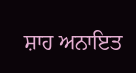ਸ਼ਾਹ ਅਨਾਇਤ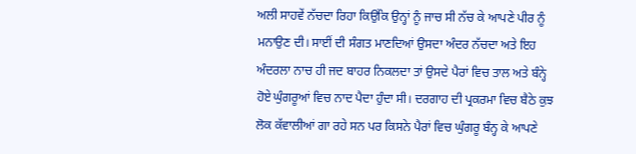ਅਲੀ ਸਾਹਵੇਂ ਨੱਚਦਾ ਰਿਹਾ ਕਿਉਂਕਿ ਉਨ੍ਹਾਂ ਨੂੰ ਜਾਚ ਸੀ ਨੱਚ ਕੇ ਆਪਣੇ ਪੀਰ ਨੂੰ ਮਨਾਉਣ ਦੀ। ਸਾਈਂ ਦੀ ਸੰਗਤ ਮਾਣਦਿਆਂ ਉਸਦਾ ਅੰਦਰ ਨੱਚਦਾ ਅਤੇ ਇਹ ਅੰਦਰਲਾ ਨਾਚ ਹੀ ਜਦ ਬਾਹਰ ਨਿਕਲਦਾ ਤਾਂ ਉਸਦੇ ਪੈਰਾਂ ਵਿਚ ਤਾਲ ਅਤੇ ਬੰਨ੍ਹੇ ਹੋਏ ਘੁੰਗਰੂਆਂ ਵਿਚ ਨਾਦ ਪੈਦਾ ਹੁੰਦਾ ਸੀ। ਦਰਗਾਹ ਦੀ ਪ੍ਰਕਰਮਾ ਵਿਚ ਬੈਠੇ ਕੁਝ ਲੋਕ ਕੱਵਾਲੀਆਂ ਗਾ ਰਹੇ ਸਨ ਪਰ ਕਿਸਨੇ ਪੈਰਾਂ ਵਿਚ ਘੁੰਗਰੂ ਬੰਨ੍ਹ ਕੇ ਆਪਣੇ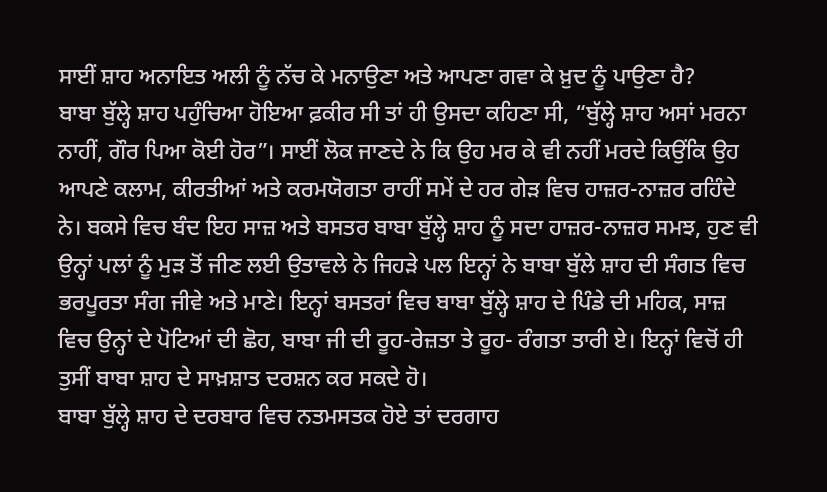ਸਾਈਂ ਸ਼ਾਹ ਅਨਾਇਤ ਅਲੀ ਨੂੰ ਨੱਚ ਕੇ ਮਨਾਉਣਾ ਅਤੇ ਆਪਣਾ ਗਵਾ ਕੇ ਖ਼ੁਦ ਨੂੰ ਪਾਉਣਾ ਹੈ?
ਬਾਬਾ ਬੁੱਲ੍ਹੇ ਸ਼ਾਹ ਪਹੁੰਚਿਆ ਹੋਇਆ ਫ਼ਕੀਰ ਸੀ ਤਾਂ ਹੀ ਉਸਦਾ ਕਹਿਣਾ ਸੀ, “ਬੁੱਲ੍ਹੇ ਸ਼ਾਹ ਅਸਾਂ ਮਰਨਾ ਨਾਹੀਂ, ਗੌਰ ਪਿਆ ਕੋਈ ਹੋਰ”। ਸਾਈਂ ਲੋਕ ਜਾਣਦੇ ਨੇ ਕਿ ਉਹ ਮਰ ਕੇ ਵੀ ਨਹੀਂ ਮਰਦੇ ਕਿਉਂਕਿ ਉਹ ਆਪਣੇ ਕਲਾਮ, ਕੀਰਤੀਆਂ ਅਤੇ ਕਰਮਯੋਗਤਾ ਰਾਹੀਂ ਸਮੇਂ ਦੇ ਹਰ ਗੇੜ ਵਿਚ ਹਾਜ਼ਰ-ਨਾਜ਼ਰ ਰਹਿੰਦੇ ਨੇ। ਬਕਸੇ ਵਿਚ ਬੰਦ ਇਹ ਸਾਜ਼ ਅਤੇ ਬਸਤਰ ਬਾਬਾ ਬੁੱਲ੍ਹੇ ਸ਼ਾਹ ਨੂੰ ਸਦਾ ਹਾਜ਼ਰ-ਨਾਜ਼ਰ ਸਮਝ, ਹੁਣ ਵੀ ਉਨ੍ਹਾਂ ਪਲਾਂ ਨੂੰ ਮੁੜ ਤੋਂ ਜੀਣ ਲਈ ਉਤਾਵਲੇ ਨੇ ਜਿਹੜੇ ਪਲ ਇਨ੍ਹਾਂ ਨੇ ਬਾਬਾ ਬੁੱਲੇ ਸ਼ਾਹ ਦੀ ਸੰਗਤ ਵਿਚ ਭਰਪੂਰਤਾ ਸੰਗ ਜੀਵੇ ਅਤੇ ਮਾਣੇ। ਇਨ੍ਹਾਂ ਬਸਤਰਾਂ ਵਿਚ ਬਾਬਾ ਬੁੱਲ੍ਹੇ ਸ਼ਾਹ ਦੇ ਪਿੰਡੇ ਦੀ ਮਹਿਕ, ਸਾਜ਼ ਵਿਚ ਉਨ੍ਹਾਂ ਦੇ ਪੋਟਿਆਂ ਦੀ ਛੋਹ, ਬਾਬਾ ਜੀ ਦੀ ਰੂਹ-ਰੇਜ਼ਤਾ ਤੇ ਰੂਹ- ਰੰਗਤਾ ਤਾਰੀ ਏ। ਇਨ੍ਹਾਂ ਵਿਚੋਂ ਹੀ ਤੁਸੀਂ ਬਾਬਾ ਸ਼ਾਹ ਦੇ ਸਾਖ਼ਸ਼ਾਤ ਦਰਸ਼ਨ ਕਰ ਸਕਦੇ ਹੋ।
ਬਾਬਾ ਬੁੱਲ੍ਹੇ ਸ਼ਾਹ ਦੇ ਦਰਬਾਰ ਵਿਚ ਨਤਮਸਤਕ ਹੋਏ ਤਾਂ ਦਰਗਾਹ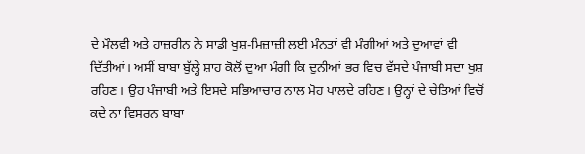ਦੇ ਮੌਲਵੀ ਅਤੇ ਹਾਜ਼ਰੀਨ ਨੇ ਸਾਡੀ ਖੁਸ਼-ਮਿਜ਼ਾਜ਼ੀ ਲਈ ਮੰਨਤਾਂ ਵੀ ਮੰਗੀਆਂ ਅਤੇ ਦੁਆਵਾਂ ਵੀ ਦਿੱਤੀਆਂ। ਅਸੀਂ ਬਾਬਾ ਬੁੱਲ੍ਹੇ ਸ਼ਾਹ ਕੋਲੋਂ ਦੁਆ ਮੰਗੀ ਕਿ ਦੁਨੀਆਂ ਭਰ ਵਿਚ ਵੱਸਦੇ ਪੰਜਾਬੀ ਸਦਾ ਖੁਸ਼ ਰਹਿਣ। ਉਹ ਪੰਜਾਬੀ ਅਤੇ ਇਸਦੇ ਸਭਿਆਚਾਰ ਨਾਲ ਮੋਹ ਪਾਲਦੇ ਰਹਿਣ। ਉਨ੍ਹਾਂ ਦੇ ਚੇਤਿਆਂ ਵਿਚੋਂ ਕਦੇ ਨਾ ਵਿਸਰਨ ਬਾਬਾ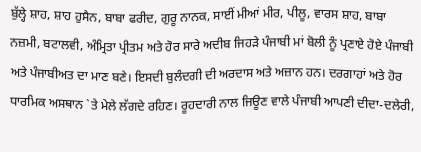ਬੁੱਲ੍ਹੇ ਸ਼ਾਹ, ਸ਼ਾਹ ਹੁਸੈਨ, ਬਾਬਾ ਫਰੀਦ, ਗੁਰੂ ਨਾਨਕ, ਸਾਈਂ ਮੀਆਂ ਮੀਰ, ਪੀਲੂ, ਵਾਰਸ ਸ਼ਾਹ, ਬਾਬਾ ਨਜ਼ਮੀ, ਬਟਾਲਵੀ, ਅੰਮ੍ਰਿਤਾ ਪ੍ਰੀਤਮ ਅਤੇ ਹੋਰ ਸਾਰੇ ਅਦੀਬ ਜਿਹੜੇ ਪੰਜਾਬੀ ਮਾਂ ਬੋਲੀ ਨੂੰ ਪ੍ਰਣਾਏ ਹੋਏ ਪੰਜਾਬੀ ਅਤੇ ਪੰਜਾਬੀਅਤ ਦਾ ਮਾਣ ਬਣੇ। ਇਸਦੀ ਬੁਲੰਦਗੀ ਦੀ ਅਰਦਾਸ ਅਤੇ ਅਜ਼ਾਨ ਹਨ। ਦਰਗਾਹਾਂ ਅਤੇ ਹੋਰ ਧਾਰਮਿਕ ਅਸਥਾਨ `ਤੇ ਮੇਲੇ ਲੱਗਦੇ ਰਹਿਣ। ਰੂਹਦਾਰੀ ਨਾਲ ਜਿਊਣ ਵਾਲੇ ਪੰਜਾਬੀ ਆਪਣੀ ਦੀਦਾ-ਦਲੇਰੀ,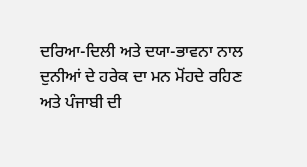ਦਰਿਆ-ਦਿਲੀ ਅਤੇ ਦਯਾ-ਭਾਵਨਾ ਨਾਲ ਦੁਨੀਆਂ ਦੇ ਹਰੇਕ ਦਾ ਮਨ ਮੋਂਹਦੇ ਰਹਿਣ ਅਤੇ ਪੰਜਾਬੀ ਦੀ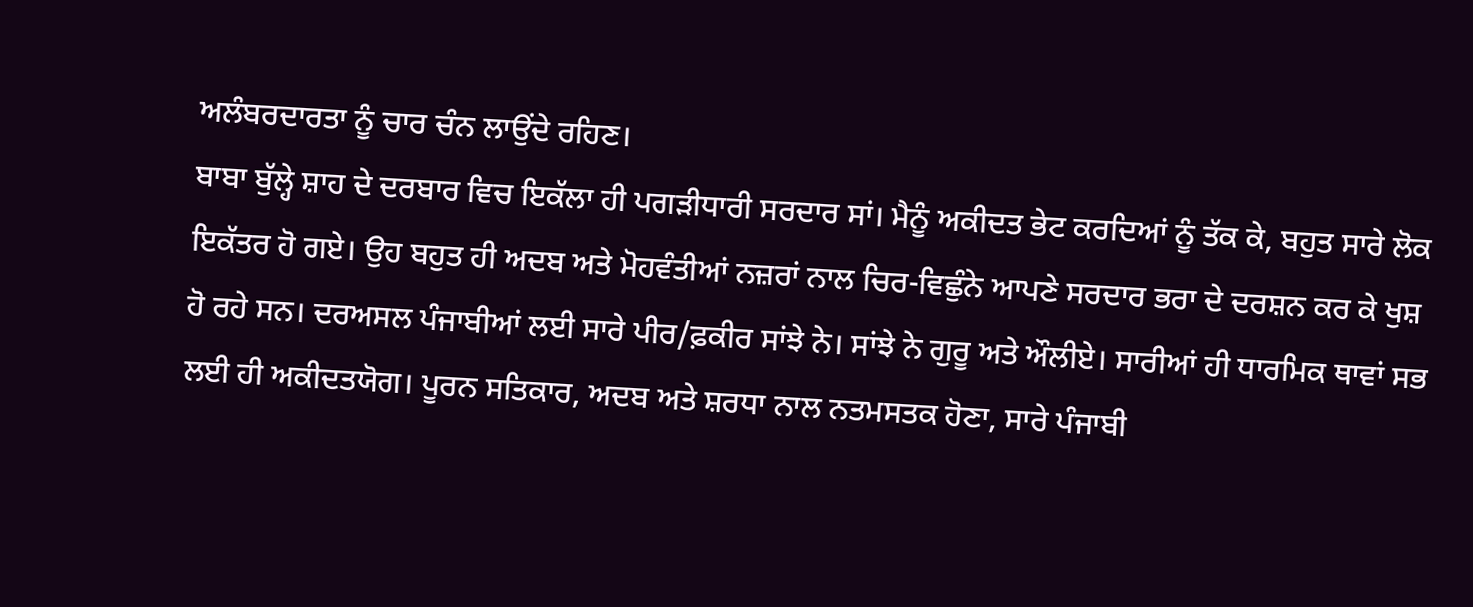ਅਲੰਬਰਦਾਰਤਾ ਨੂੰ ਚਾਰ ਚੰਨ ਲਾਉਂਦੇ ਰਹਿਣ।
ਬਾਬਾ ਬੁੱਲ੍ਹੇ ਸ਼ਾਹ ਦੇ ਦਰਬਾਰ ਵਿਚ ਇਕੱਲਾ ਹੀ ਪਗੜੀਧਾਰੀ ਸਰਦਾਰ ਸਾਂ। ਮੈਨੂੰ ਅਕੀਦਤ ਭੇਟ ਕਰਦਿਆਂ ਨੂੰ ਤੱਕ ਕੇ, ਬਹੁਤ ਸਾਰੇ ਲੋਕ ਇਕੱਤਰ ਹੋ ਗਏ। ਉਹ ਬਹੁਤ ਹੀ ਅਦਬ ਅਤੇ ਮੋਹਵੰਤੀਆਂ ਨਜ਼ਰਾਂ ਨਾਲ ਚਿਰ-ਵਿਛੁੰਨੇ ਆਪਣੇ ਸਰਦਾਰ ਭਰਾ ਦੇ ਦਰਸ਼ਨ ਕਰ ਕੇ ਖੁਸ਼ ਹੋ ਰਹੇ ਸਨ। ਦਰਅਸਲ ਪੰਜਾਬੀਆਂ ਲਈ ਸਾਰੇ ਪੀਰ/ਫ਼ਕੀਰ ਸਾਂਝੇ ਨੇ। ਸਾਂਝੇ ਨੇ ਗੁਰੂ ਅਤੇ ਔਲੀਏ। ਸਾਰੀਆਂ ਹੀ ਧਾਰਮਿਕ ਥਾਵਾਂ ਸਭ ਲਈ ਹੀ ਅਕੀਦਤਯੋਗ। ਪੂਰਨ ਸਤਿਕਾਰ, ਅਦਬ ਅਤੇ ਸ਼ਰਧਾ ਨਾਲ ਨਤਮਸਤਕ ਹੋਣਾ, ਸਾਰੇ ਪੰਜਾਬੀ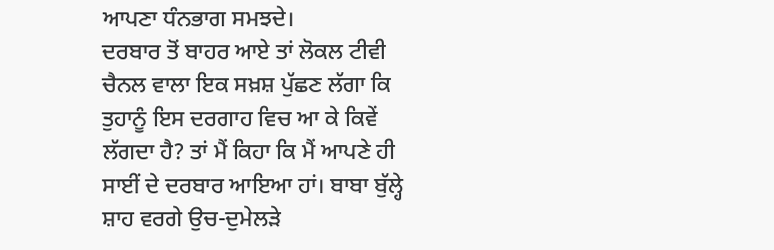ਆਪਣਾ ਧੰਨਭਾਗ ਸਮਝਦੇ।
ਦਰਬਾਰ ਤੋਂ ਬਾਹਰ ਆਏ ਤਾਂ ਲੋਕਲ ਟੀਵੀ ਚੈਨਲ ਵਾਲਾ ਇਕ ਸਖ਼ਸ਼ ਪੁੱਛਣ ਲੱਗਾ ਕਿ ਤੁਹਾਨੂੰ ਇਸ ਦਰਗਾਹ ਵਿਚ ਆ ਕੇ ਕਿਵੇਂ ਲੱਗਦਾ ਹੈ? ਤਾਂ ਮੈਂ ਕਿਹਾ ਕਿ ਮੈਂ ਆਪਣੇ ਹੀ ਸਾਈਂ ਦੇ ਦਰਬਾਰ ਆਇਆ ਹਾਂ। ਬਾਬਾ ਬੁੱਲ੍ਹੇ ਸ਼ਾਹ ਵਰਗੇ ਉਚ-ਦੁਮੇਲੜੇ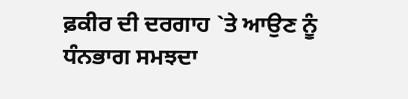ਫ਼ਕੀਰ ਦੀ ਦਰਗਾਹ `ਤੇ ਆਉਣ ਨੂੰ ਧੰਨਭਾਗ ਸਮਝਦਾ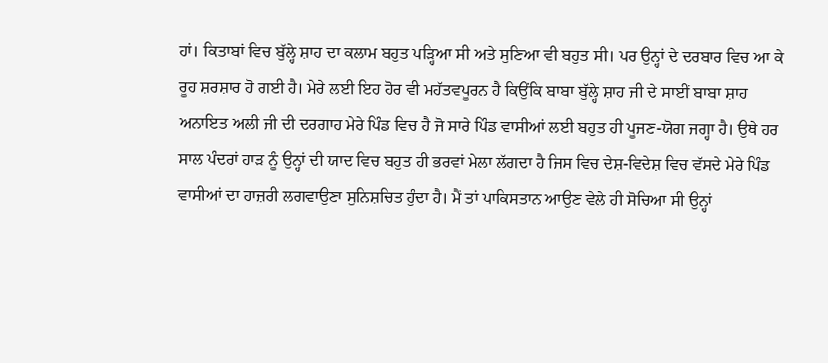ਹਾਂ। ਕਿਤਾਬਾਂ ਵਿਚ ਬੁੱਲ੍ਹੇ ਸ਼ਾਹ ਦਾ ਕਲਾਮ ਬਹੁਤ ਪੜ੍ਹਿਆ ਸੀ ਅਤੇ ਸੁਣਿਆ ਵੀ ਬਹੁਤ ਸੀ। ਪਰ ਉਨ੍ਹਾਂ ਦੇ ਦਰਬਾਰ ਵਿਚ ਆ ਕੇ ਰੂਹ ਸ਼ਰਸ਼ਾਰ ਹੋ ਗਈ ਹੈ। ਮੇਰੇ ਲਈ ਇਹ ਹੋਰ ਵੀ ਮਹੱਤਵਪੂਰਨ ਹੈ ਕਿਉਂਕਿ ਬਾਬਾ ਬੁੱਲ੍ਹੇ ਸ਼ਾਹ ਜੀ ਦੇ ਸਾਈਂ ਬਾਬਾ ਸ਼ਾਹ ਅਨਾਇਤ ਅਲੀ ਜੀ ਦੀ ਦਰਗਾਹ ਮੇਰੇ ਪਿੰਡ ਵਿਚ ਹੈ ਜੋ ਸਾਰੇ ਪਿੰਡ ਵਾਸੀਆਂ ਲਈ ਬਹੁਤ ਹੀ ਪੂਜਣ-ਯੋਗ ਜਗ੍ਹਾ ਹੈ। ਉਥੇ ਹਰ ਸਾਲ ਪੰਦਰਾਂ ਹਾੜ ਨੂੰ ਉਨ੍ਹਾਂ ਦੀ ਯਾਦ ਵਿਚ ਬਹੁਤ ਹੀ ਭਰਵਾਂ ਮੇਲਾ ਲੱਗਦਾ ਹੈ ਜਿਸ ਵਿਚ ਦੇਸ਼-ਵਿਦੇਸ਼ ਵਿਚ ਵੱਸਦੇ ਮੇਰੇ ਪਿੰਡ ਵਾਸੀਆਂ ਦਾ ਹਾਜ਼ਰੀ ਲਗਵਾਉਣਾ ਸੁਨਿਸ਼ਚਿਤ ਹੁੰਦਾ ਹੈ। ਮੈਂ ਤਾਂ ਪਾਕਿਸਤਾਨ ਆਉਣ ਵੇਲੇ ਹੀ ਸੋਚਿਆ ਸੀ ਉਨ੍ਹਾਂ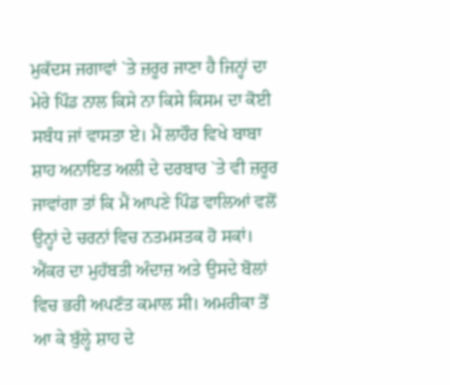ਮੁਕੱਦਸ ਜਗਾਵਾਂ `ਤੇ ਜ਼ਰੂਰ ਜਾਣਾ ਹੈ ਜਿਨ੍ਹਾਂ ਦਾ ਮੇਰੇ ਪਿੰਡ ਨਾਲ ਕਿਸੇ ਨਾ ਕਿਸੇ ਕਿਸਮ ਦਾ ਕੋਈ ਸਬੰਧ ਜਾਂ ਵਾਸਤਾ ਏ। ਮੈਂ ਲਾਹੌਰ ਵਿਖੇ ਬਾਬਾ ਸ਼ਾਹ ਅਨਾਇਤ ਅਲੀ ਦੇ ਦਰਬਾਰ `ਤੇ ਵੀ ਜ਼ਰੂਰ ਜਾਵਾਂਗਾ ਤਾਂ ਕਿ ਮੈਂ ਆਪਣੇ ਪਿੰਡ ਵਾਲਿਆਂ ਵਲੋਂ ਉਨ੍ਹਾਂ ਦੇ ਚਰਨਾਂ ਵਿਚ ਨਤਮਸਤਕ ਹੋ ਸਕਾਂ। ਐਂਕਰ ਦਾ ਮੁਹੱਬਤੀ ਅੰਦਾਜ਼ ਅਤੇ ਉਸਦੇ ਬੋਲਾਂ ਵਿਚ ਭਰੀ ਅਪਣੱਤ ਕਮਾਲ ਸੀ। ਅਮਰੀਕਾ ਤੋਂ ਆ ਕੇ ਬੁੱਲ੍ਹੇ ਸ਼ਾਹ ਦੇ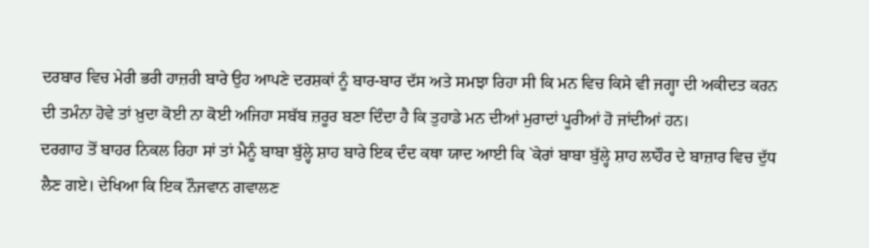ਦਰਬਾਰ ਵਿਚ ਮੇਰੀ ਭਰੀ ਹਾਜ਼ਰੀ ਬਾਰੇ ਉਹ ਆਪਣੇ ਦਰਸ਼ਕਾਂ ਨੂੰ ਬਾਰ-ਬਾਰ ਦੱਸ ਅਤੇ ਸਮਝਾ ਰਿਹਾ ਸੀ ਕਿ ਮਨ ਵਿਚ ਕਿਸੇ ਵੀ ਜਗ੍ਹਾ ਦੀ ਅਕੀਦਤ ਕਰਨ ਦੀ ਤਮੰਨਾ ਹੋਵੇ ਤਾਂ ਖ਼ੁਦਾ ਕੋਈ ਨਾ ਕੋਈ ਅਜਿਹਾ ਸਬੱਬ ਜ਼ਰੂਰ ਬਣਾ ਦਿੰਦਾ ਹੈ ਕਿ ਤੁਹਾਡੇ ਮਨ ਦੀਆਂ ਮੁਰਾਦਾਂ ਪੂਰੀਆਂ ਹੋ ਜਾਂਦੀਆਂ ਹਨ।
ਦਰਗਾਹ ਤੋਂ ਬਾਹਰ ਨਿਕਲ ਰਿਹਾ ਸਾਂ ਤਾਂ ਮੈਨੂੰ ਬਾਬਾ ਬੁੱਲ੍ਹੇ ਸ਼ਾਹ ਬਾਰੇ ਇਕ ਦੰਦ ਕਥਾ ਯਾਦ ਆਈ ਕਿ `ਕੇਰਾਂ ਬਾਬਾ ਬੁੱਲ੍ਹੇ ਸ਼ਾਹ ਲਾਹੌਰ ਦੇ ਬਾਜ਼ਾਰ ਵਿਚ ਦੁੱਧ ਲੈਣ ਗਏ। ਦੇਖਿਆ ਕਿ ਇਕ ਨੌਜਵਾਨ ਗਵਾਲਣ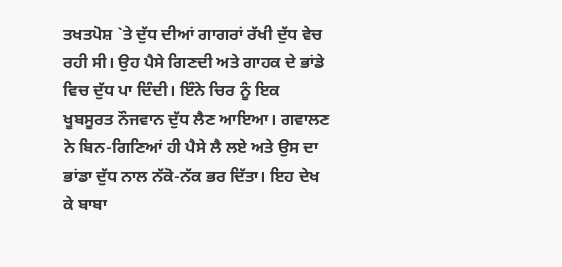ਤਖਤਪੋਸ਼ `ਤੇ ਦੁੱਧ ਦੀਆਂ ਗਾਗਰਾਂ ਰੱਖੀ ਦੁੱਧ ਵੇਚ ਰਹੀ ਸੀ। ਉਹ ਪੈਸੇ ਗਿਣਦੀ ਅਤੇ ਗਾਹਕ ਦੇ ਭਾਂਡੇ ਵਿਚ ਦੁੱਧ ਪਾ ਦਿੰਦੀ। ਇੰਨੇ ਚਿਰ ਨੂੰ ਇਕ ਖੂਬਸੂਰਤ ਨੌਜਵਾਨ ਦੁੱਧ ਲੈਣ ਆਇਆ। ਗਵਾਲਣ ਨੇ ਬਿਨ-ਗਿਣਿਆਂ ਹੀ ਪੈਸੇ ਲੈ ਲਏ ਅਤੇ ਉਸ ਦਾ ਭਾਂਡਾ ਦੁੱਧ ਨਾਲ ਨੱਕੋ-ਨੱਕ ਭਰ ਦਿੱਤਾ। ਇਹ ਦੇਖ ਕੇ ਬਾਬਾ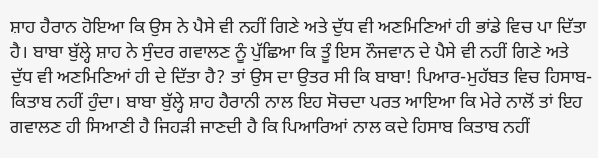ਸ਼ਾਹ ਹੈਰਾਨ ਹੋਇਆ ਕਿ ਉਸ ਨੇ ਪੈਸੇ ਵੀ ਨਹੀਂ ਗਿਣੇ ਅਤੇ ਦੁੱਧ ਵੀ ਅਣਮਿਣਿਆਂ ਹੀ ਭਾਂਡੇ ਵਿਚ ਪਾ ਦਿੱਤਾ ਹੈ। ਬਾਬਾ ਬੁੱਲ੍ਹੇ ਸ਼ਾਹ ਨੇ ਸੁੰਦਰ ਗਵਾਲਣ ਨੂੰ ਪੁੱਛਿਆ ਕਿ ਤੂੰ ਇਸ ਨੌਜਵਾਨ ਦੇ ਪੈਸੇ ਵੀ ਨਹੀਂ ਗਿਣੇ ਅਤੇ ਦੁੱਧ ਵੀ ਅਣਮਿਣਿਆਂ ਹੀ ਦੇ ਦਿੱਤਾ ਹੈ? ਤਾਂ ਉਸ ਦਾ ਉਤਰ ਸੀ ਕਿ ਬਾਬਾ! ਪਿਆਰ-ਮੁਹੱਬਤ ਵਿਚ ਹਿਸਾਬ-ਕਿਤਾਬ ਨਹੀਂ ਹੁੰਦਾ। ਬਾਬਾ ਬੁੱਲ੍ਹੇ ਸ਼ਾਹ ਹੈਰਾਨੀ ਨਾਲ ਇਹ ਸੋਚਦਾ ਪਰਤ ਆਇਆ ਕਿ ਮੇਰੇ ਨਾਲੋਂ ਤਾਂ ਇਹ ਗਵਾਲਣ ਹੀ ਸਿਆਣੀ ਹੈ ਜਿਹੜੀ ਜਾਣਦੀ ਹੈ ਕਿ ਪਿਆਰਿਆਂ ਨਾਲ ਕਦੇ ਹਿਸਾਬ ਕਿਤਾਬ ਨਹੀਂ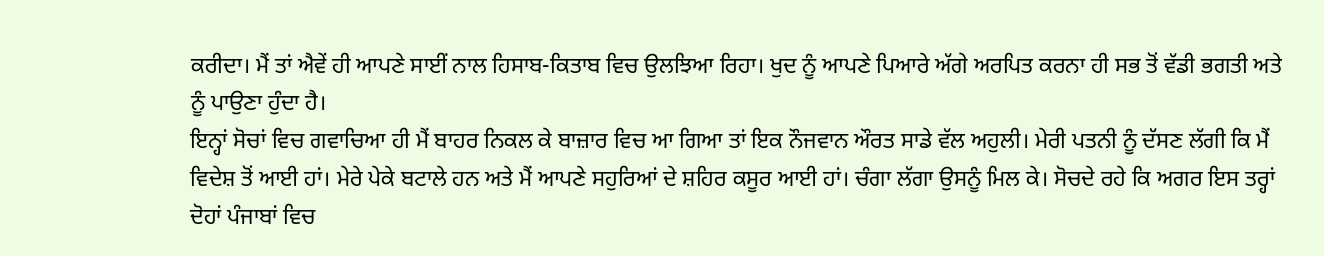ਕਰੀਦਾ। ਮੈਂ ਤਾਂ ਐਵੇਂ ਹੀ ਆਪਣੇ ਸਾਈਂ ਨਾਲ ਹਿਸਾਬ-ਕਿਤਾਬ ਵਿਚ ਉਲਝਿਆ ਰਿਹਾ। ਖੁਦ ਨੂੰ ਆਪਣੇ ਪਿਆਰੇ ਅੱਗੇ ਅਰਪਿਤ ਕਰਨਾ ਹੀ ਸਭ ਤੋਂ ਵੱਡੀ ਭਗਤੀ ਅਤੇ ਨੂੰ ਪਾਉਣਾ ਹੁੰਦਾ ਹੈ।
ਇਨ੍ਹਾਂ ਸੋਚਾਂ ਵਿਚ ਗਵਾਚਿਆ ਹੀ ਮੈਂ ਬਾਹਰ ਨਿਕਲ ਕੇ ਬਾਜ਼ਾਰ ਵਿਚ ਆ ਗਿਆ ਤਾਂ ਇਕ ਨੌਜਵਾਨ ਔਰਤ ਸਾਡੇ ਵੱਲ ਅਹੁਲੀ। ਮੇਰੀ ਪਤਨੀ ਨੂੰ ਦੱਸਣ ਲੱਗੀ ਕਿ ਮੈਂ ਵਿਦੇਸ਼ ਤੋਂ ਆਈ ਹਾਂ। ਮੇਰੇ ਪੇਕੇ ਬਟਾਲੇ ਹਨ ਅਤੇ ਮੈਂ ਆਪਣੇ ਸਹੁਰਿਆਂ ਦੇ ਸ਼ਹਿਰ ਕਸੂਰ ਆਈ ਹਾਂ। ਚੰਗਾ ਲੱਗਾ ਉਸਨੂੰ ਮਿਲ ਕੇ। ਸੋਚਦੇ ਰਹੇ ਕਿ ਅਗਰ ਇਸ ਤਰ੍ਹਾਂ ਦੋਹਾਂ ਪੰਜਾਬਾਂ ਵਿਚ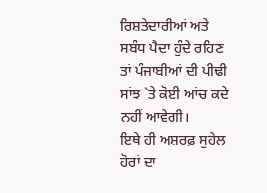ਰਿਸ਼ਤੇਦਾਰੀਆਂ ਅਤੇ ਸਬੰਧ ਪੈਦਾ ਹੁੰਦੇ ਰਹਿਣ ਤਾਂ ਪੰਜਾਬੀਆਂ ਦੀ ਪੀਢੀ ਸਾਂਝ `ਤੇ ਕੋਈ ਆਂਚ ਕਦੇ ਨਹੀਂ ਆਵੇਗੀ।
ਇਥੇ ਹੀ ਅਸ਼ਰਫ਼ ਸੁਹੇਲ ਹੋਰਾਂ ਦਾ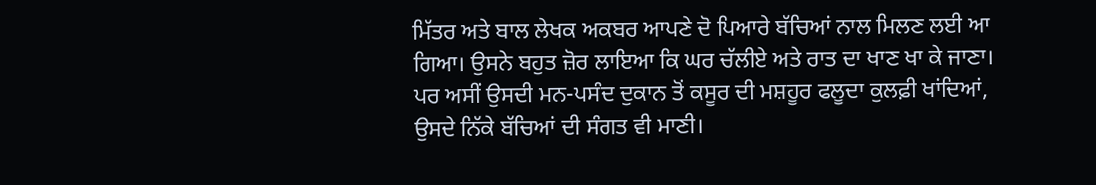ਮਿੱਤਰ ਅਤੇ ਬਾਲ ਲੇਖਕ ਅਕਬਰ ਆਪਣੇ ਦੋ ਪਿਆਰੇ ਬੱਚਿਆਂ ਨਾਲ ਮਿਲਣ ਲਈ ਆ ਗਿਆ। ਉਸਨੇ ਬਹੁਤ ਜ਼ੋਰ ਲਾਇਆ ਕਿ ਘਰ ਚੱਲੀਏ ਅਤੇ ਰਾਤ ਦਾ ਖਾਣ ਖਾ ਕੇ ਜਾਣਾ। ਪਰ ਅਸੀਂ ਉਸਦੀ ਮਨ-ਪਸੰਦ ਦੁਕਾਨ ਤੋਂ ਕਸੂਰ ਦੀ ਮਸ਼ਹੂਰ ਫਲੂਦਾ ਕੁਲਫ਼ੀ ਖਾਂਦਿਆਂ, ਉਸਦੇ ਨਿੱਕੇ ਬੱਚਿਆਂ ਦੀ ਸੰਗਤ ਵੀ ਮਾਣੀ।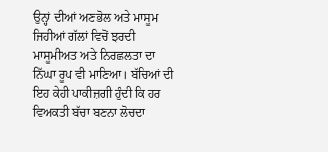ਉਨ੍ਹਾਂ ਦੀਆਂ ਅਣਭੋਲ ਅਤੇ ਮਾਸੂਮ ਜਿਹੀਆਂ ਗੱਲਾਂ ਵਿਚੋਂ ਝਰਦੀ ਮਾਸੂਮੀਅਤ ਅਤੇ ਨਿਰਛਲਤਾ ਦਾ ਨਿੱਘਾ ਰੂਪ ਵੀ ਮਾਣਿਆ। ਬੱਚਿਆਂ ਦੀ ਇਹ ਕੇਹੀ ਪਾਕੀਜ਼ਗੀ ਹੁੰਦੀ ਕਿ ਹਰ ਵਿਅਕਤੀ ਬੱਚਾ ਬਣਨਾ ਲੋਚਦਾ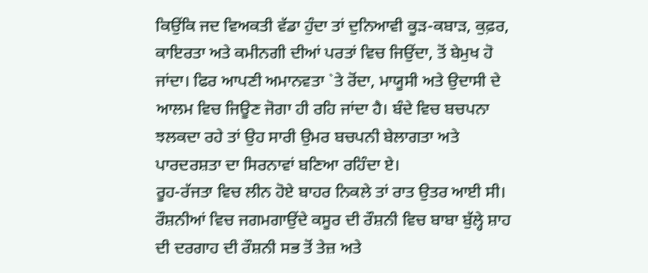ਕਿਉਂਕਿ ਜਦ ਵਿਅਕਤੀ ਵੱਡਾ ਹੁੰਦਾ ਤਾਂ ਦੁਨਿਆਵੀ ਕੂੜ-ਕਬਾੜ, ਕੁਫ਼ਰ, ਕਾਇਰਤਾ ਅਤੇ ਕਮੀਨਗੀ ਦੀਆਂ ਪਰਤਾਂ ਵਿਚ ਜਿਉਂਦਾ, ਤੋਂ ਬੇਮੁਖ ਹੋ ਜਾਂਦਾ। ਫਿਰ ਆਪਣੀ ਅਮਾਨਵਤਾ `ਤੇ ਰੋਂਦਾ, ਮਾਯੂਸੀ ਅਤੇ ਉਦਾਸੀ ਦੇ ਆਲਮ ਵਿਚ ਜਿਊਣ ਜੋਗਾ ਹੀ ਰਹਿ ਜਾਂਦਾ ਹੈ। ਬੰਦੇ ਵਿਚ ਬਚਪਨਾ ਝਲਕਦਾ ਰਹੇ ਤਾਂ ਉਹ ਸਾਰੀ ਉਮਰ ਬਚਪਨੀ ਬੇਲਾਗਤਾ ਅਤੇ ਪਾਰਦਰਸ਼ਤਾ ਦਾ ਸਿਰਨਾਵਾਂ ਬਣਿਆ ਰਹਿੰਦਾ ਏ।
ਰੂਹ-ਰੱਜਤਾ ਵਿਚ ਲੀਨ ਹੋਏ ਬਾਹਰ ਨਿਕਲੇ ਤਾਂ ਰਾਤ ਉਤਰ ਆਈ ਸੀ। ਰੌਸ਼ਨੀਆਂ ਵਿਚ ਜਗਮਗਾਉਂਦੇ ਕਸੂਰ ਦੀ ਰੌਸ਼ਨੀ ਵਿਚ ਬਾਬਾ ਬੁੱਲ੍ਹੇ ਸ਼ਾਹ ਦੀ ਦਰਗਾਹ ਦੀ ਰੌਸ਼ਨੀ ਸਭ ਤੋਂ ਤੇਜ਼ ਅਤੇ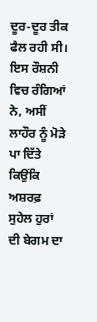ਦੂਰ-ਦੂਰ ਤੀਕ ਫੈਲ ਰਹੀ ਸੀ। ਇਸ ਰੌਸ਼ਨੀ ਵਿਚ ਰੰਗਿਆਂ ਨੇ, ਅਸੀਂ ਲਾਹੌਰ ਨੂੰ ਮੋੜੇ ਪਾ ਦਿੱਤੇ ਕਿਉਂਕਿ ਅਸ਼ਰਫ਼ ਸੁਹੇਲ ਹੁਰਾਂ ਦੀ ਬੇਗਮ ਦਾ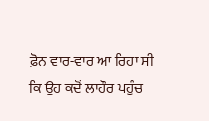ਫ਼ੋਨ ਵਾਰ-ਵਾਰ ਆ ਰਿਹਾ ਸੀ ਕਿ ਉਹ ਕਦੋਂ ਲਾਹੌਰ ਪਹੁੰਚ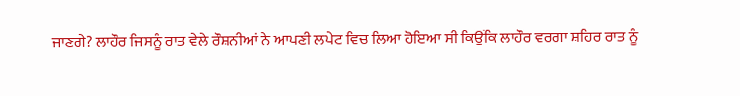ਜਾਣਗੇ? ਲਾਹੌਰ ਜਿਸਨੂੰ ਰਾਤ ਵੇਲੇ ਰੌਸ਼ਨੀਆਂ ਨੇ ਆਪਣੀ ਲਪੇਟ ਵਿਚ ਲਿਆ ਹੋਇਆ ਸੀ ਕਿਉਂਕਿ ਲਾਹੌਰ ਵਰਗਾ ਸ਼ਹਿਰ ਰਾਤ ਨੂੰ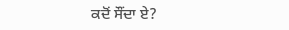ਕਦੋਂ ਸੌਂਦਾ ਏ?